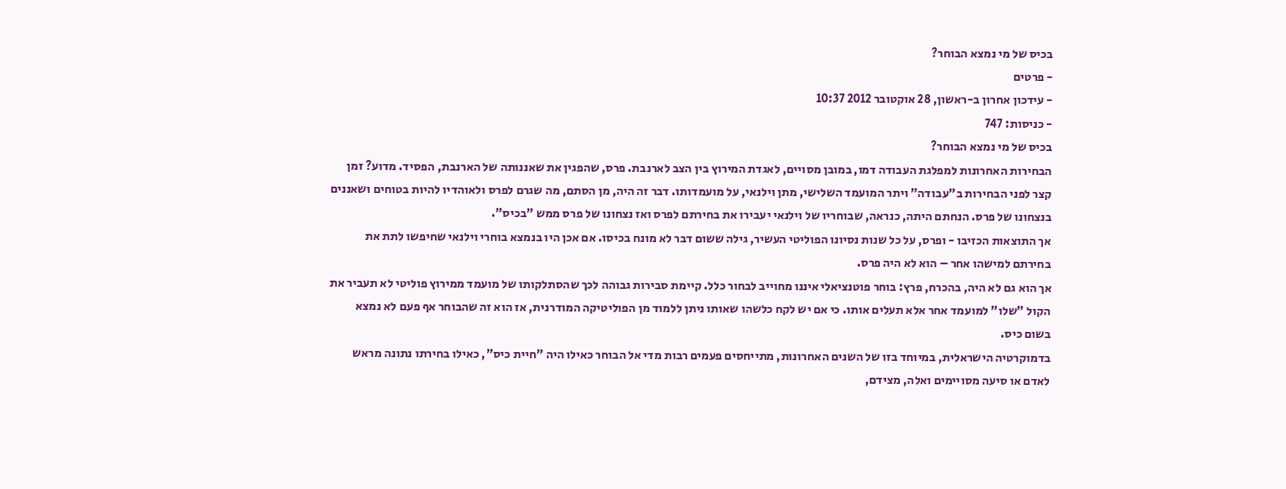בכיס של מי נמצא הבוחר?
- פרטים
- עידכון אחרון ב-ראשון, 28 אוקטובר 2012 10:37
- כניסות: 747
בכיס של מי נמצא הבוחר?
הבחירות האחרונות למפלגת העבודה דמו, במובן מסויים, לאגדת המירוץ בין הצב לארנבת. פרס, שהפגין את שאננותה של הארנבת, הפסיד. מדוע? זמן קצר לפני הבחירות ב"עבודה" ויתר המועמד השלישי, מתן וילנאי, על מועמדותו. דבר זה היה, מן הסתם, מה שגרם לפרס ולאוהדיו להיות בטוחים ושאננים בנצחונו של פרס. הנחתם היתה, כנראה, שבוחריו של וילנאי יעבירו את בחירתם לפרס ואז נצחונו של פרס ממש "בכיס".
אך התוצאות הכזיבו - ופרס, על כל שנות נסיונו הפוליטי העשיר, גילה ששום דבר לא מונח בכיסו. אם אכן היו בנמצא בוחרי וילנאי שחיפשו לתת את בחירתם למישהו אחר – הוא לא היה פרס.
אך הוא גם לא היה, בהכרח, פרץ: בוחר פוטנציאלי איננו מחוייב לבחור כלל. קיימת סבירות גבוהה לכך שהסתלקותו של מועמד ממירוץ פוליטי לא תעביר את הקול "שלו" למועמד אחר אלא תעלים אותו. כי אם יש לקח כלשהו שאותו ניתן ללמוד מן הפוליטיקה המודרנית, אז הוא זה שהבוחר אף פעם לא נמצא בשום כיס.
בדמוקרטיה הישראלית, במיוחד בזו של השנים האחרונות, מתייחסים פעמים רבות מדי אל הבוחר כאילו היה "חיית כיס", כאילו בחירתו נתונה מראש לאדם או סיעה מסויימים ואלה, מצידם,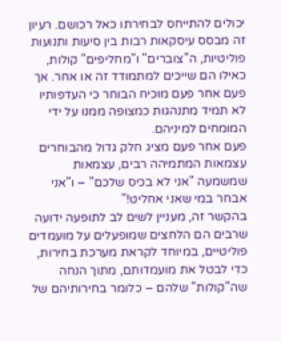יכולים להתייחס לבחירתו כאל רכושם. רעיון זה מבסס עיסקאות רבות בין סיעות ותנועות פוליטיות, ה"צוברים" ו"מחליפים" קולות, כאילו הם שייכים למתמודד זה או אחר. אך פעם אחר פעם מוכיח הבוחר כי העדפותיו לא תמיד מתנהגות כמצופה ממנו על ידי המומחים למיניהם.
פעם אחר פעם מציג חלק גדול מהבוחרים עצמאות המתמיהה רבים, עצמאות שמשמעה "אני לא בכיס שלכם" – ו"אני אבחר במי שאני אחליט!"
בהקשר זה, מעניין לשים לב לתופעה ידועה שרבים הם הלחצים שמופעלים על מועמדים פוליטיים, במיוחד לקראת מערכת בחירות, כדי לבטל את מועמדותם, מתוך הנחה שה"קולות" שלהם – כלומר בחירותיהם של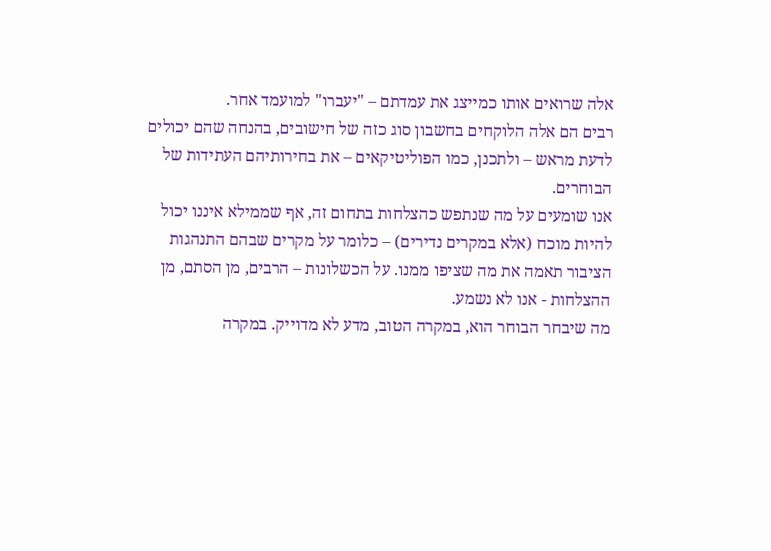אלה שרואים אותו כמייצג את עמדתם – "יעברו" למועמד אחר.
רבים הם אלה הלוקחים בחשבון סוג כזה של חישובים, בהנחה שהם יכולים לדעת מראש – ולתכנן, כמו הפוליטיקאים – את בחירותיהם העתידות של הבוחרים.
אנו שומעים על מה שנתפש כהצלחות בתחום זה, אף שממילא איננו יכול להיות מוכח (אלא במקרים נדירים) – כלומר על מקרים שבהם התנהגות הציבור תאמה את מה שציפו ממנו. על הכשלונות – הרבים, מן הסתם, מן ההצלחות - אנו לא נשמע.
מה שיבחר הבוחר הוא, במקרה הטוב, מדע לא מדוייק. במקרה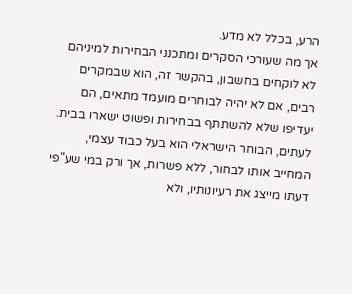הרע, בכלל לא מדע.
אך מה שעורכי הסקרים ומתכנני הבחירות למיניהם לא לוקחים בחשבון, בהקשר זה, הוא שבמקרים רבים, אם לא יהיה לבוחרים מועמד מתאים, הם יעדיפו שלא להשתתף בבחירות ופשוט ישארו בבית. לעתים, הבוחר הישראלי הוא בעל כבוד עצמי, המחייב אותו לבחור, ללא פשרות, אך ורק במי שע"פי דעתו מייצג את רעיונותיו, ולא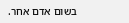בשום אדם אחר.